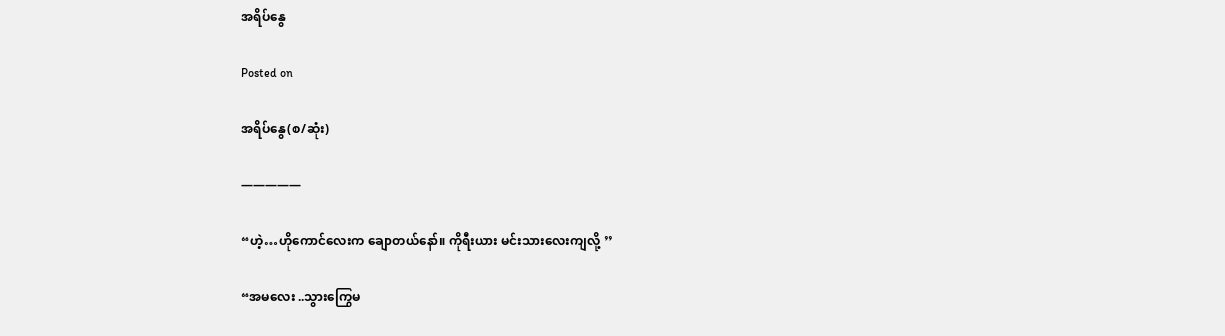အရိပ်နွေ

Posted on

အရိပ်နွေ(စ/ဆုံး)

—————

“ဟဲ့…ဟိုကောင်လေးက ချောတယ်နော်။ ကိုရီးယား မင်းသားလေးကျလို့ ’’

“အမလေး ..သွားကြွေမ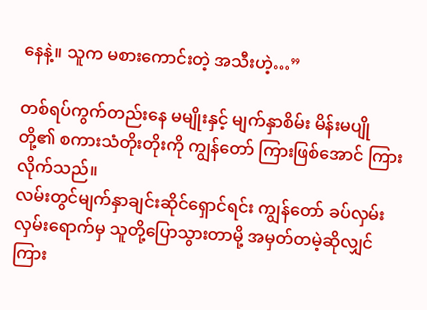နေနဲ့။ သူက မစားကောင်းတဲ့ အသီးဟဲ့…”

တစ်ရပ်ကွက်တည်းနေ မမျိုးနှင့် မျက်နှာစိမ်း မိန်းမပျိုတို့၏ စကားသံတိုးတိုးကို ကျွန်တော် ကြားဖြစ်အောင် ကြားလိုက်သည်။
လမ်းတွင်မျက်နှာချင်းဆိုင်ရှောင်ရင်း ကျွန်တော် ခပ်လှမ်းလှမ်းရောက်မှ သူတို့ပြောသွားတာမို့ အမှတ်တမဲ့ဆိုလျှင် ကြား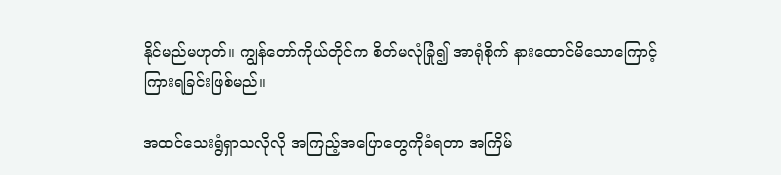နိုင်မည်မဟုတ်။ ကျွန်တော်ကိုယ်တိုင်က စိတ်မလုံခြုံ၍ အာရုံစိုက် နားထောင်မိသောကြောင့် ကြားရခြင်းဖြစ်မည်။

အထင်သေးရွံရှာသလိုလို အကြည့်အပြောတွေကိုခံရတာ အကြိမ်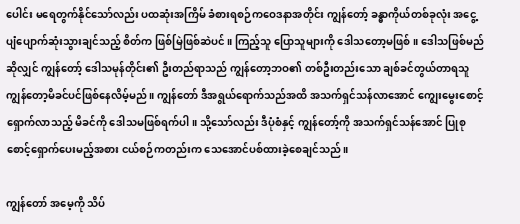ပေါင်း မရေတွက်နိုင်သော်လည်း ပထဆုံးအကြိမ် ခံစားရစဉ်ကဝေဒနာအတိုင်း ကျွန်တော့် ခန္ဓာကိုယ်တစ်ခုလုံး အငွေ့ပျံပျောက်ဆုံးသွားချင်သည့် စိတ်က ဖြစ်မြဲဖြစ်ဆဲပင်။ ကြည့်သူ ပြောသူများကို ဒေါသတော့မဖြစ်။ ဒေါသဖြစ်မည်ဆိုလျှင် ကျွန်တော့် ဒေါသမုန်တိုင်း၏ ဦးတည်ရာသည် ကျွန်တော့ဘဝ၏ တစ်ဦးတည်းသော ချစ်ခင်တွယ်တာရသူ ကျွန်တော့မိခင်ပင်ဖြစ်နေလိမ့်မည်။ ကျွန်တော် ဒီအရွယ်ရောက်သည်အထိ အသက်ရှင်သန်လာအောင် ကျွေးမွေးစောင့်ရှောက်လာသည့် မိခင်ကို ဒေါသမဖြစ်ရက်ပါ။ သို့သော်လည်း ဒီပုံစံနှင့် ကျွန်တော့်ကို အသက်ရှင်သန်အောင် ပြုစုစောင့်ရှောက်ပေးမည့်အစား ငယ်စဉ်ကတည်းက သေအောင်ပစ်ထားခဲ့စေချင်သည်။

ကျွန်တော် အမေ့ကို သိပ်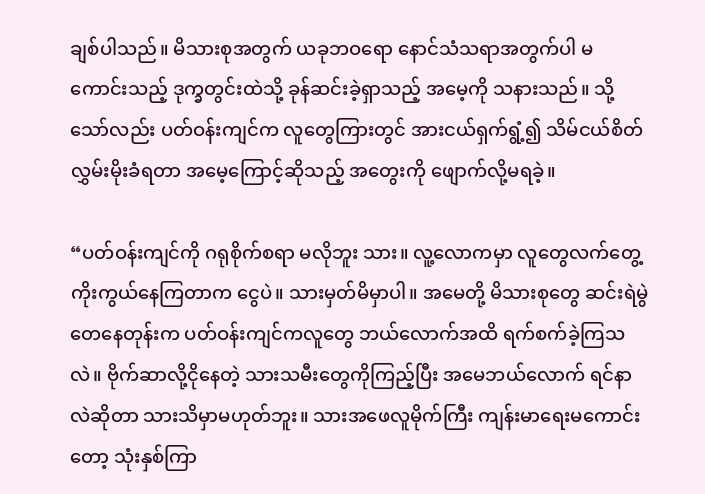ချစ်ပါသည်။ မိသားစုအတွက် ယခုဘဝရော နောင်သံသရာအတွက်ပါ မကောင်းသည့် ဒုက္ခတွင်းထဲသို့ ခုန်ဆင်းခဲ့ရှာသည့် အမေ့ကို သနားသည်။ သို့သော်လည်း ပတ်ဝန်းကျင်က လူတွေကြားတွင် အားငယ်ရှက်ရွံ့၍ သိမ်ငယ်စိတ်လွှမ်းမိုးခံရတာ အမေ့ကြောင့်ဆိုသည့် အတွေးကို ဖျောက်လို့မရခဲ့။

“ပတ်ဝန်းကျင်ကို ဂရုစိုက်စရာ မလိုဘူး သား။ လူ့လောကမှာ လူတွေလက်တွေ့ကိုးကွယ်နေကြတာက ငွေပဲ။ သားမှတ်မိမှာပါ။ အမေတို့ မိသားစုတွေ ဆင်းရဲမွဲတေနေတုန်းက ပတ်ဝန်းကျင်ကလူတွေ ဘယ်လောက်အထိ ရက်စက်ခဲ့ကြသလဲ။ ဗိုက်ဆာလို့ငိုနေတဲ့ သားသမီးတွေကိုကြည့်ပြီး အမေဘယ်လောက် ရင်နာလဲဆိုတာ သားသိမှာမဟုတ်ဘူး။ သားအဖေလူမိုက်ကြီး ကျန်းမာရေးမကောင်းတော့ သုံးနှစ်ကြာ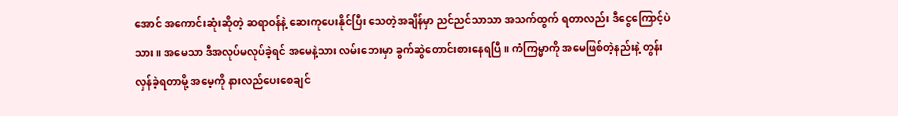အောင် အကောင်းဆုံးဆိုတဲ့ ဆရာဝန်နဲ့ ဆေးကုပေးနိုင်ပြီး သေတဲ့အချိန်မှာ ညင်ညင်သာသာ အသက်ထွက် ရတာလည်း ဒီငွေကြောင့်ပဲ သား။ အမေသာ ဒီအလုပ်မလုပ်ခဲ့ရင် အမေနဲ့သား လမ်းဘေးမှာ ခွက်ဆွဲတောင်းစားနေရပြီ။ ကံကြမ္မာကို အမေဖြစ်တဲ့နည်းနဲ့ တွန်းလှန်ခဲ့ရတာမို့ အမေ့ကို နားလည်ပေးစေချင်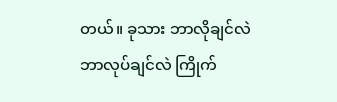တယ်။ ခုသား ဘာလိုချင်လဲ ဘာလုပ်ချင်လဲ ကြိုက်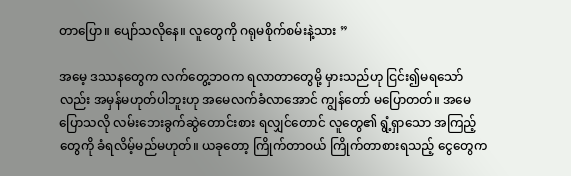တာပြော။ ပျော်သလိုနေ။ လူတွေကို ဂရုမစိုက်စမ်းနဲ့သား ”

အမေ့ ဒဿနတွေက လက်တွေ့ဘဝက ရလာတာတွေမို့ မှားသည်ဟု ငြင်း၍မရသော်လည်း အမှန်မဟုတ်ပါဘူးဟု အမေလက်ခံလာအောင် ကျွန်တော် မပြောတတ်။ အမေပြောသလို လမ်းဘေးခွက်ဆွဲတောင်းစား ရလျှင်တောင် လူတွေ၏ ရွံ့ရှာသော အကြည့်တွေကို ခံရလိမ့်မည်မဟုတ်။ ယခုတော့ ကြိုက်တာဝယ် ကြိုက်တာစားရသည့် ငွေတွေက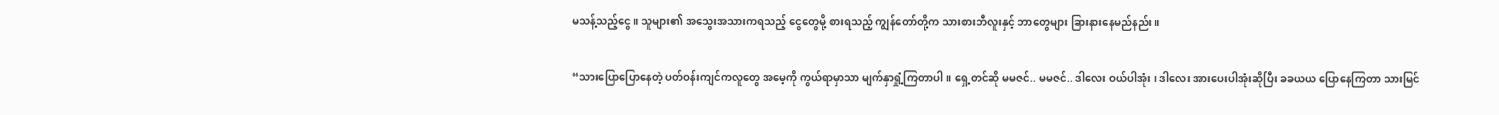မသန့်သည့်ငွေ။ သူများ၏ အသွေးအသားကရသည့် ငွေတွေမို့ စားရသည့် ကျွန်တော်တို့က သားစားဘီလူးနှင့် ဘာတွေများ ခြားနားနေမည်နည်း။

“သားပြောပြောနေတဲ့ ပတ်ဝန်းကျင်ကလူတွေ အမေ့ကို ကွယ်ရာမှာသာ မျက်နှာရှုံ့ကြတာပါ။ ရှေ့တင်ဆို မမဇင်.. မမဇင်.. ဒါလေး ဝယ်ပါအုံး ၊ ဒါလေး အားပေးပါအုံးဆိုပြီး ခခယယ ပြောနေကြတာ သားမြင်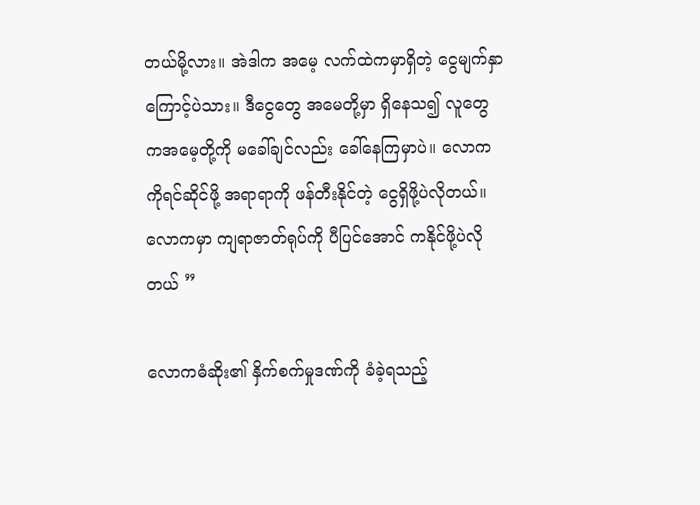တယ်မို့လား။ အဲဒါက အမေ့ လက်ထဲကမှာရှိတဲ့ ငွေမျက်နှာကြောင့်ပဲသား။ ဒီငွေတွေ အမေတို့မှာ ရှိနေသ၍ လူတွေကအမေ့တို့ကို မခေါ်ချင်လည်း ခေါ်နေကြမှာပဲ။ လောကကိုရင်ဆိုင်ဖို့ အရာရာကို ဖန်တီးနိုင်တဲ့ ငွေရှိဖို့ပဲလိုတယ်။ လောကမှာ ကျရာဇာတ်ရုပ်ကို ပီပြင်အောင် ကနိုင်ဖို့ပဲလိုတယ် ”

လောကဓံဆိုး၏ နှိက်စက်မှုဒဏ်ကို ခံခဲ့ရသည့်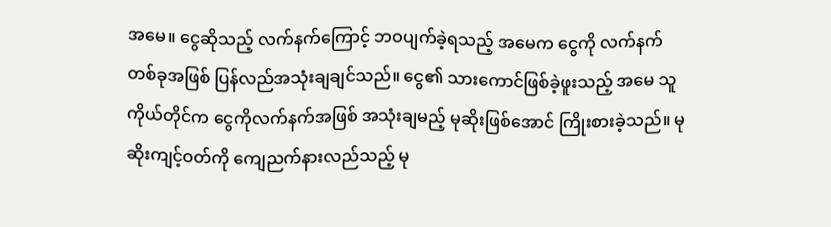အမေ။ ငွေဆိုသည့် လက်နက်ကြောင့် ဘဝပျက်ခဲ့ရသည့် အမေက ငွေကို လက်နက်တစ်ခုအဖြစ် ပြန်လည်အသုံးချချင်သည်။ ငွေ၏ သားကောင်ဖြစ်ခဲ့ဖူးသည့် အမေ သူကိုယ်တိုင်က ငွေကိုလက်နက်အဖြစ် အသုံးချမည့် မုဆိုးဖြစ်အောင် ကြိုးစားခဲ့သည်။ မုဆိုးကျင့်ဝတ်ကို ကျေညက်နားလည်သည့် မု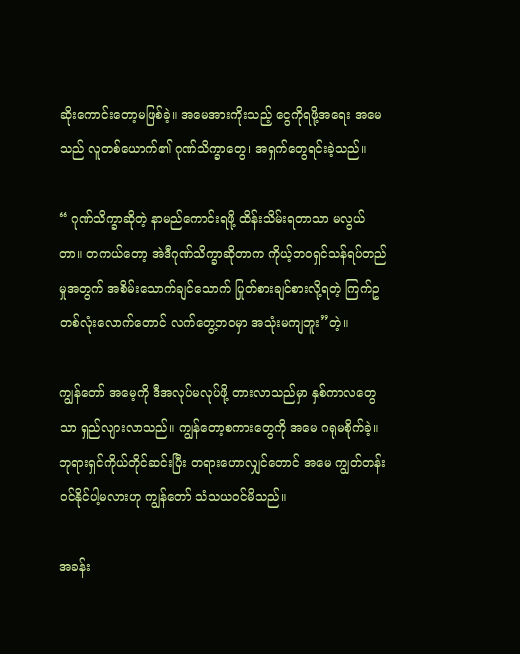ဆိုးကောင်းတော့မဖြစ်ခဲ့။ အမေအားကိုးသည့် ငွေကိုရဖို့အရေး အမေသည် လူတစ်ယောက်၏ ဂုဏ်သိက္ခာတွေ၊ အရှက်တွေရင်းခဲ့သည်။

“ ဂုဏ်သိက္ခာဆိုတဲ့ နာမည်ကောင်းရဖို့ ထိန်းသိမ်းရတာသာ မလွယ်တာ။ တကယ်တော့ အဲဒီဂုဏ်သိက္ခာဆိုတာက ကိုယ့်ဘဝရှင်သန်ရပ်တည်မှုအတွက် အစိမ်းသောက်ချင်သောက် ပြုတ်စားချင်စားလို့ရတဲ့ ကြက်ဥတစ်လုံးလောက်တောင် လက်တွေ့ဘဝမှာ အသုံးမကျဘူး”တဲ့။

ကျွန်တော် အမေ့ကို ဒီအလုပ်မလုပ်ဖို့ တားလာသည်မှာ နှစ်ကာလတွေသာ ရှည်လျားလာသည်။ ကျွန်တော့စကားတွေကို အမေ ဂရုမစိုက်ခဲ့။ ဘုရားရှင်ကိုယ်တိုင်ဆင်းပြီး တရားဟောလျှင်တောင် အမေ ကျွတ်တန်းဝင်နိုင်ပါ့မလားဟု ကျွန်တော် သံသယဝင်မိသည်။

အခန်း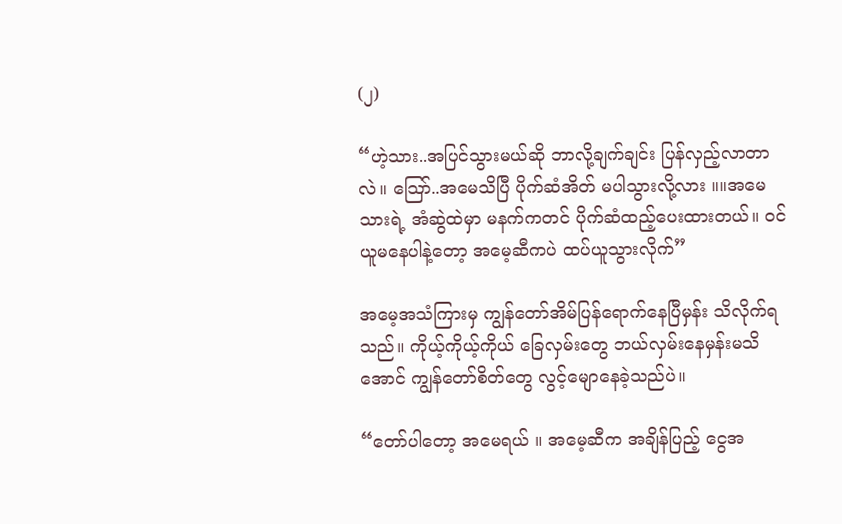(၂)

“ဟဲ့သား..အပြင်သွားမယ်ဆို ဘာလို့ချက်ချင်း ပြန်လှည့်လာတာလဲ။ သြော်..အမေသိပြီ ပိုက်ဆံအိတ် မပါသွားလို့လား ။။အမေ သားရဲ့ အံဆွဲထဲမှာ မနက်ကတင် ပိုက်ဆံထည့်ပေးထားတယ်။ ဝင်ယူမနေပါနဲ့တော့ အမေ့ဆီကပဲ ထပ်ယူသွားလိုက်”

အမေ့အသံကြားမှ ကျွန်တော်အိမ်ပြန်ရောက်နေပြီမှန်း သိလိုက်ရသည်။ ကိုယ့်ကိုယ့်ကိုယ် ခြေလှမ်းတွေ ဘယ်လှမ်းနေမှန်းမသိအောင် ကျွန်တော်စိတ်တွေ လွင့်မျောနေခဲ့သည်ပဲ။

“တော်ပါတော့ အမေရယ် ။ အမေ့ဆီက အချိန်ပြည့် ငွေအ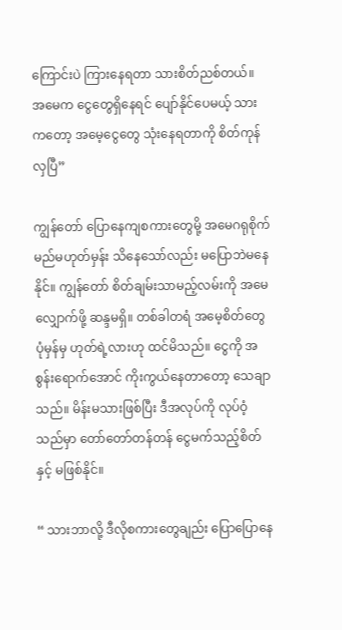ကြောင်းပဲ ကြားနေရတာ သားစိတ်ညစ်တယ်။ အမေက ငွေတွေရှိနေရင် ပျော်နိုင်ပေမယ့် သားကတော့ အမေ့ငွေတွေ သုံးနေရတာကို စိတ်ကုန်လှပြီ”

ကျွန်တော် ပြောနေကျစကားတွေမို့ အမေဂရုစိုက်မည်မဟုတ်မှန်း သိနေသော်လည်း မပြောဘဲမနေနိုင်။ ကျွန်တော် စိတ်ချမ်းသာမည့်လမ်းကို အမေလျှောက်ဖို့ ဆန္ဒမရှိ။ တစ်ခါတရံ အမေ့စိတ်တွေ ပုံမှန်မှ ဟုတ်ရဲ့လားဟု ထင်မိသည်။ ငွေကို အစွန်းရောက်အောင် ကိုးကွယ်နေတာတော့ သေချာသည်။ မိန်းမသားဖြစ်ပြီး ဒီအလုပ်ကို လုပ်ဝံ့သည်မှာ တော်တော်တန်တန် ငွေမက်သည့်စိတ်နှင့် မဖြစ်နိုင်။

“ သားဘာလို့ ဒီလိုစကားတွေချည်း ပြောပြောနေ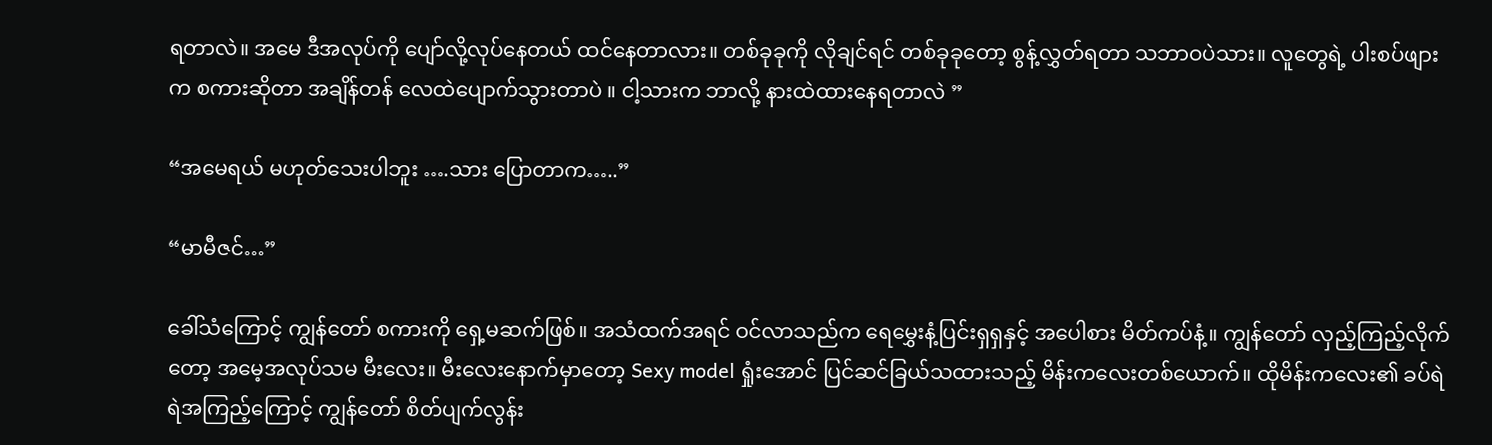ရတာလဲ။ အမေ ဒီအလုပ်ကို ပျော်လို့လုပ်နေတယ် ထင်နေတာလား။ တစ်ခုခုကို လိုချင်ရင် တစ်ခုခုတော့ စွန့်လွှတ်ရတာ သဘာဝပဲသား။ လူတွေရဲ့ ပါးစပ်ဖျားက စကားဆိုတာ အချိန်တန် လေထဲပျောက်သွားတာပဲ ။ ငါ့သားက ဘာလို့ နားထဲထားနေရတာလဲ ”

“အမေရယ် မဟုတ်သေးပါဘူး ….သား ပြောတာက…..”

“မာမီဇင်…”

ခေါ်သံကြောင့် ကျွန်တော် စကားကို ရှေ့မဆက်ဖြစ်။ အသံထက်အရင် ဝင်လာသည်က ရေမွှေးနံ့ပြင်းရှရှနှင့် အပေါစား မိတ်ကပ်နံ့။ ကျွန်တော် လှည့်ကြည့်လိုက်တော့ အမေ့အလုပ်သမ မီးလေး။ မီးလေးနောက်မှာတော့ Sexy model ရှုံးအောင် ပြင်ဆင်ခြယ်သထားသည့် မိန်းကလေးတစ်ယောက်။ ထိုမိန်းကလေး၏ ခပ်ရဲရဲအကြည့်ကြောင့် ကျွန်တော် စိတ်ပျက်လွန်း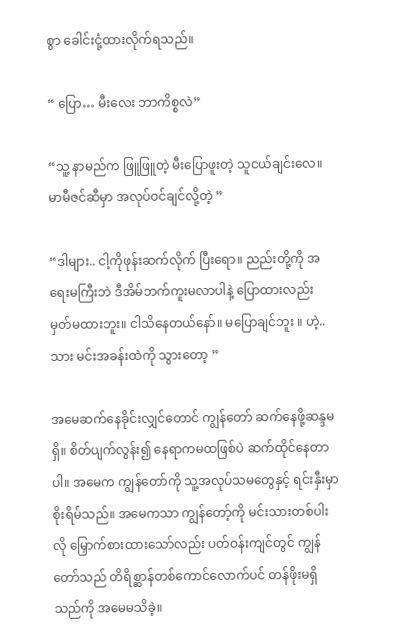စွာ ခေါင်းငုံ့ထားလိုက်ရသည်။

“ ပြော… မီးလေး ဘာကိစ္စလဲ”

“သူ့ နာမည်က ဖြူဖြူတဲ့ မီးပြောဖူးတဲ့ သူငယ်ချင်းလေ။ မာမီဇင်ဆီမှာ အလုပ်ဝင်ချင်လို့တဲ့ ”

“ဒါများ.. ငါ့ကိုဖုန်းဆက်လိုက် ပြီးရော။ ညည်းတို့ကို အရေးမကြီးဘဲ ဒီအိမ်ဘက်ကူးမလာပါနဲ့ ပြောထားလည်း မှတ်မထားဘူး။ ငါသိနေတယ်နော်။ မပြောချင်ဘူး ။ ဟဲ့..သား မင်းအခန်းထဲကို သွားတော့ ”

အမေဆက်နေခိုင်းလျှင်တောင် ကျွန်တော် ဆက်နေဖို့ဆန္ဒမရှိ။ စိတ်ပျက်လွန်း၍ နေရာကမထဖြစ်ပဲ ဆက်ထိုင်နေတာပါ။ အမေက ကျွန်တော်ကို သူ့အလုပ်သမတွေနှင့် ရင်းနှီးမှာစိုးရိမ်သည်။ အမေကသာ ကျွန်တော့်ကို မင်းသားတစ်ပါးလို မြှောက်စားထားသော်လည်း ပတ်ဝန်းကျင်တွင် ကျွန်တော်သည် တိရိစ္ဆာန်တစ်ကောင်လောက်ပင် တန်ဖိုးမရှိသည်ကို အမေမသိခဲ့။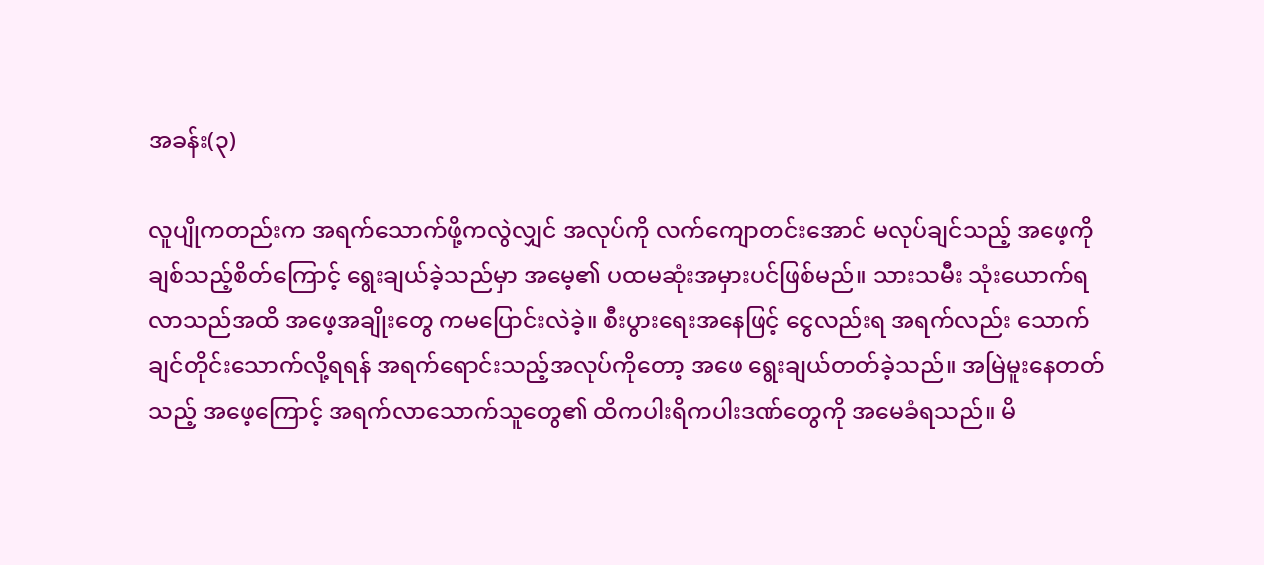အခန်း(၃)

လူပျိုကတည်းက အရက်သောက်ဖို့ကလွဲလျှင် အလုပ်ကို လက်ကျောတင်းအောင် မလုပ်ချင်သည့် အဖေ့ကို ချစ်သည့်စိတ်ကြောင့် ရွေးချယ်ခဲ့သည်မှာ အမေ့၏ ပထမဆုံးအမှားပင်ဖြစ်မည်။ သားသမီး သုံးယောက်ရလာသည်အထိ အဖေ့အချိုးတွေ ကမပြောင်းလဲခဲ့။ စီးပွားရေးအနေဖြင့် ငွေလည်းရ အရက်လည်း သောက်ချင်တိုင်းသောက်လို့ရရန် အရက်ရောင်းသည့်အလုပ်ကိုတော့ အဖေ ရွေးချယ်တတ်ခဲ့သည်။ အမြဲမူးနေတတ်သည့် အဖေ့ကြောင့် အရက်လာသောက်သူတွေ၏ ထိကပါးရိကပါးဒဏ်တွေကို အမေခံရသည်။ မိ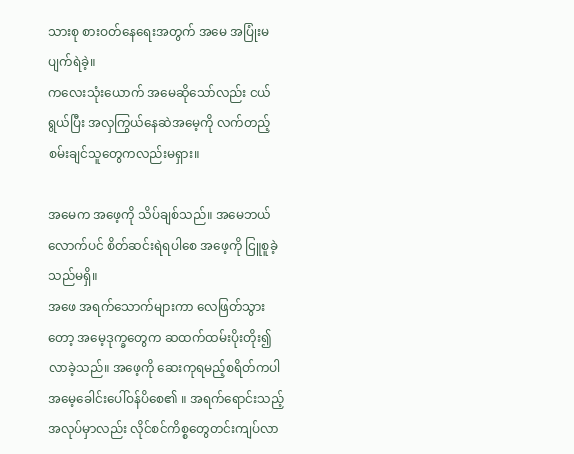သားစု စားဝတ်နေရေးအတွက် အမေ အပြုံးမပျက်ရဲခဲ့။
ကလေးသုံးယောက် အမေဆိုသော်လည်း ငယ်ရွယ်ပြီး အလှကြွယ်နေဆဲအမေ့ကို လက်တည့်စမ်းချင်သူတွေကလည်းမရှား။

အမေက အဖေ့ကို သိပ်ချစ်သည်။ အမေဘယ်လောက်ပင် စိတ်ဆင်းရဲရပါစေ အဖေ့ကို ငြူစူခဲ့သည်မရှိ။
အဖေ အရက်သောက်များကာ လေဖြတ်သွားတော့ အမေ့ဒုက္ခတွေက ဆထက်ထမ်းပိုးတိုး၍လာခဲ့သည်။ အဖေ့ကို ဆေးကုရမည့်စရိတ်ကပါ အမေ့ခေါင်းပေါ်ဝန်ပိစေ၏ ။ အရက်ရောင်းသည့် အလုပ်မှာလည်း လိုင်စင်ကိစ္စတွေတင်းကျပ်လာ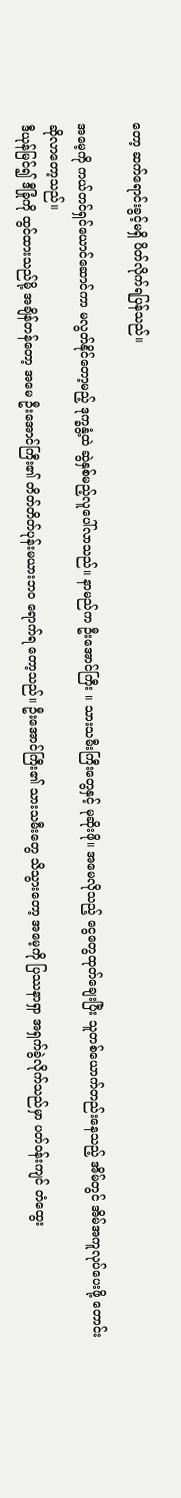တော့ ဆက်ရောင်းခွင့်မရှိ ပိတ်လိုက်ရပြန်သည်။

အမေ့ကို ကယ်တင်ရှင်ယောင်ဆောင်ကာ မလွတ်နိုင်တော့မည့် ဒုက္ခနွံ့ထဲ ဆွဲနှစ်မည့်လူပေါ်လာသည်။ နာမည်က ဦးအောင်ကြီး ။ သားသမီးကြီးတွေနှင့် မုဆိုးဖို။ အမေလိုသည့် ငွေတွေထုတ်ချေးပြီး သူတစ်ယောက်တည်းနေသည့် အိမ်တွင် အိမ်အကူလုပ်ပေးဖို့ တောင်းဆိုလာတော့သည်။
ဒီယုန်မြင်၍ ဒီခြုံကို ထွင်ထားသည်မို့ အချိန်တန်တော့ အမေ ဦးအောင်ကြီး၏ တိတ်တိတ်ပုန်းမယားဘဝ ရောက်ရ တော့သည်။ ဦးအောင်ကြီး၏ သားသမီးတွေ သိသွားတော့ အမေ့ကို ပြဿနာရှာ အရှက်ခွဲလိုက်သည်မှာ ပတ်ဝန်းကျင် တံထွေး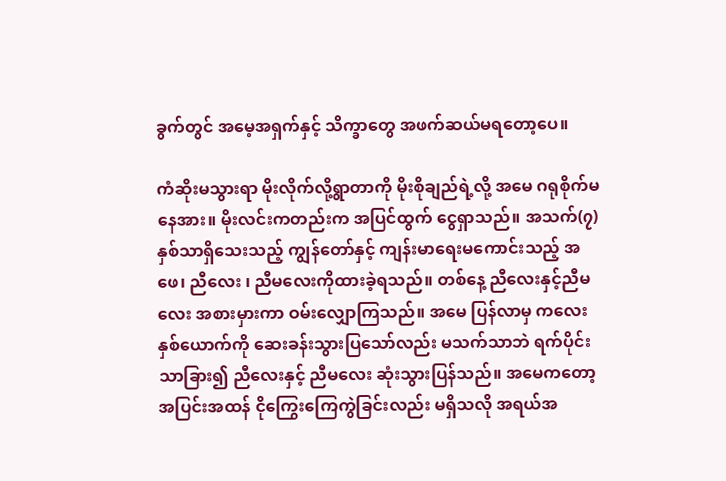ခွက်တွင် အမေ့အရှက်နှင့် သိက္ခာတွေ အဖက်ဆယ်မရတော့ပေ။

ကံဆိုးမသွားရာ မိုးလိုက်လို့ရွာတာကို မိုးစိုချည်ရဲ့လို့ အမေ ဂရုစိုက်မနေအား။ မိုးလင်းကတည်းက အပြင်ထွက် ငွေရှာသည်။ အသက်(၇)နှစ်သာရှိသေးသည့် ကျွန်တော်နှင့် ကျန်းမာရေးမကောင်းသည့် အဖေ၊ ညီလေး ၊ ညီမလေးကိုထားခဲ့ရသည်။ တစ်နေ့ ညီလေးနှင့်ညီမလေး အစားမှားကာ ဝမ်းလျှောကြသည်။ အမေ ပြန်လာမှ ကလေးနှစ်ယောက်ကို ဆေးခန်းသွားပြသော်လည်း မသက်သာဘဲ ရက်ပိုင်းသာခြား၍ ညီလေးနှင့် ညီမလေး ဆုံးသွားပြန်သည်။ အမေကတော့ အပြင်းအထန် ငိုကြွေးကြေကွဲခြင်းလည်း မရှိသလို အရယ်အ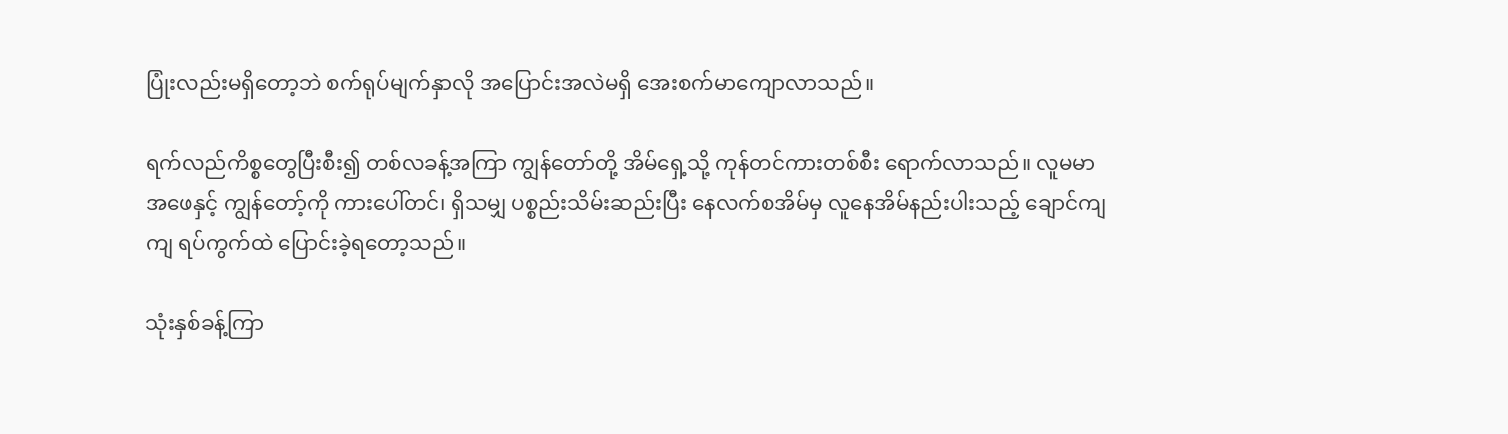ပြုံးလည်းမရှိတော့ဘဲ စက်ရုပ်မျက်နှာလို အပြောင်းအလဲမရှိ အေးစက်မာကျောလာသည်။

ရက်လည်ကိစ္စတွေပြီးစီး၍ တစ်လခန့်အကြာ ကျွန်တော်တို့ အိမ်ရှေ့သို့ ကုန်တင်ကားတစ်စီး ရောက်လာသည်။ လူမမာ အဖေနှင့် ကျွန်တော့်ကို ကားပေါ်တင်၊ ရှိသမျှ ပစ္စည်းသိမ်းဆည်းပြီး နေလက်စအိမ်မှ လူနေအိမ်နည်းပါးသည့် ချောင်ကျကျ ရပ်ကွက်ထဲ ပြောင်းခဲ့ရတော့သည်။

သုံးနှစ်ခန့်ကြာ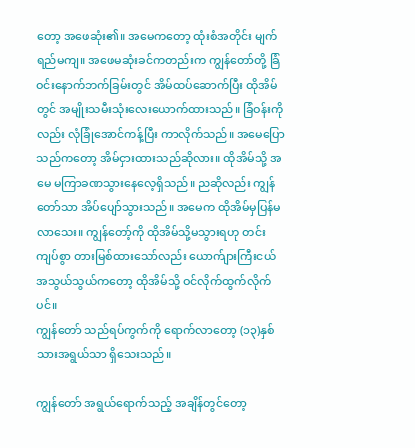တော့ အဖေဆုံး၏။ အမေကတော့ ထုံးစံအတိုင်း မျက်ရည်မကျ။ အဖေမဆုံးခင်ကတည်းက ကျွန်တော်တို့ ခြံဝင်းနောက်ဘက်ခြမ်းတွင် အိမ်ထပ်ဆောက်ပြီး ထိုအိမ်တွင် အမျိုးသမီးသုံးလေးယောက်ထားသည်။ ခြံဝန်းကိုလည်း လုံခြုံအောင်ကန့်ပြီး ကာလိုက်သည်။ အမေပြောသည်ကတော့ အိမ်ငှားထားသည်ဆိုလား။ ထိုအိမ်သို့ အမေ မကြာခဏသွားနေလေ့ရှိသည်။ ညဆိုလည်း ကျွန်တော်သာ အိပ်ပျော်သွားသည်။ အမေက ထိုအိမ်မှပြန်မလာသေး။ ကျွန်တော့်ကို ထိုအိမ်သို့မသွားရဟု တင်းကျပ်စွာ တားမြစ်ထားသော်လည်း ယောက်ျားကြီးငယ် အသွယ်သွယ်ကတော့ ထိုအိမ်သို့ ဝင်လိုက်ထွက်လိုက်ပင်။
ကျွန်တော် သည်ရပ်ကွက်ကို ရောက်လာတော့ (၁၃)နှစ်သားအရွယ်သာ ရှိသေးသည်။

ကျွန်တော် အရွယ်ရောက်သည့် အချိန်တွင်တော့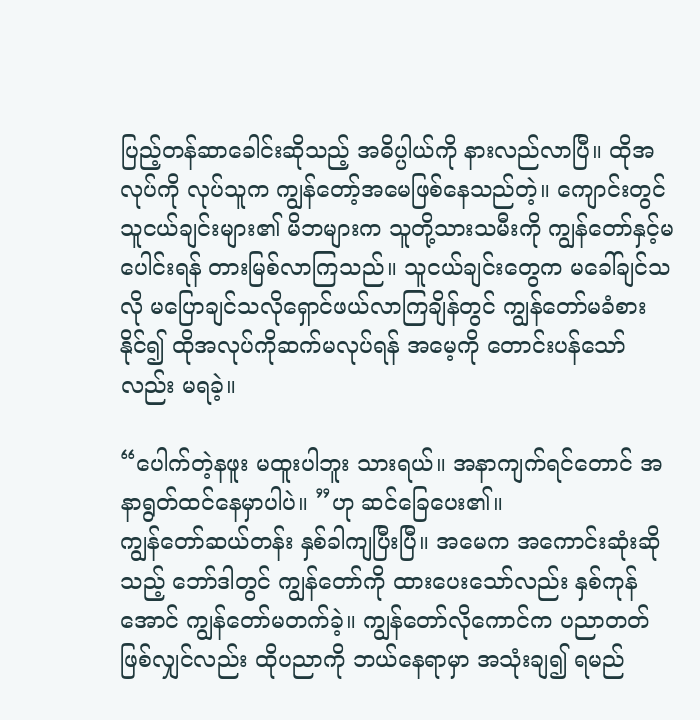ပြည့်တန်ဆာခေါင်းဆိုသည့် အဓိပ္ပါယ်ကို နားလည်လာပြီ။ ထိုအလုပ်ကို လုပ်သူက ကျွန်တော့်အမေဖြစ်နေသည်တဲ့။ ကျောင်းတွင် သူငယ်ချင်းများ၏ မိဘများက သူတို့သားသမီးကို ကျွန်တော်နှင့်မပေါင်းရန် တားမြစ်လာကြသည်။ သူငယ်ချင်းတွေက မခေါ်ချင်သလို မပြောချင်သလိုရှောင်ဖယ်လာကြချိန်တွင် ကျွန်တော်မခံစားနိုင်၍ ထိုအလုပ်ကိုဆက်မလုပ်ရန် အမေ့ကို တောင်းပန်သော်လည်း မရခဲ့။

“ပေါက်တဲ့နဖူး မထူးပါဘူး သားရယ်။ အနာကျက်ရင်တောင် အနာရွတ်ထင်နေမှာပါပဲ။ ”ဟု ဆင်ခြေပေး၏။
ကျွန်တော်ဆယ်တန်း နှစ်ခါကျပြီးပြီ။ အမေက အကောင်းဆုံးဆိုသည့် ဘော်ဒါတွင် ကျွန်တော်ကို ထားပေးသော်လည်း နှစ်ကုန်အောင် ကျွန်တော်မတက်ခဲ့။ ကျွန်တော်လိုကောင်က ပညာတတ်ဖြစ်လျှင်လည်း ထိုပညာကို ဘယ်နေရာမှာ အသုံးချ၍ ရမည်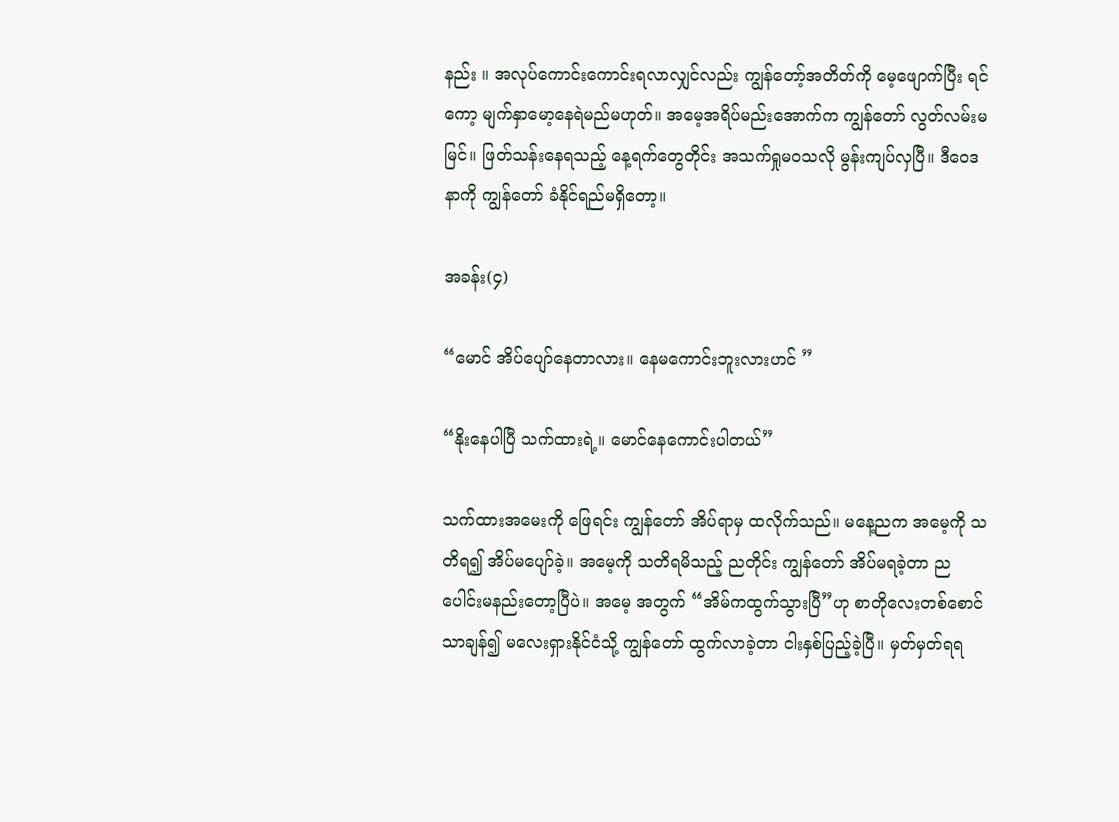နည်း ။ အလုပ်ကောင်းကောင်းရလာလျှင်လည်း ကျွန်တော့်အတိတ်ကို မေ့ဖျောက်ပြီး ရင်ကော့ မျက်နှာမော့နေရဲမည်မဟုတ်။ အမေ့အရိပ်မည်းအောက်က ကျွန်တော် လွတ်လမ်းမမြင်။ ဖြတ်သန်းနေရသည့် နေ့ရက်တွေတိုင်း အသက်ရှုမဝသလို မွန်းကျပ်လှပြီ။ ဒီဝေဒနာကို ကျွန်တော် ခံနိုင်ရည်မရှိတော့။

အခန်း(၄)

“မောင် အိပ်ပျော်နေတာလား။ နေမကောင်းဘူးလားဟင် ”

“နိုးနေပါပြီ သက်ထားရဲ့။ မောင်နေကောင်းပါတယ်”

သက်ထားအမေးကို ဖြေရင်း ကျွန်တော် အိပ်ရာမှ ထလိုက်သည်။ မနေ့ညက အမေ့ကို သတိရ၍ အိပ်မပျော်ခဲ့။ အမေ့ကို သတိရမိသည့် ညတိုင်း ကျွန်တော် အိပ်မရခဲ့တာ ညပေါင်းမနည်းတော့ပြီပဲ။ အမေ့ အတွက် “အိမ်ကထွက်သွားပြီ”ဟု စာတိုလေးတစ်စောင်သာချန်၍ မလေးရှားနိုင်ငံသို့ ကျွန်တော် ထွက်လာခဲ့တာ ငါးနှစ်ပြည့်ခဲ့ပြီ။ မှတ်မှတ်ရရ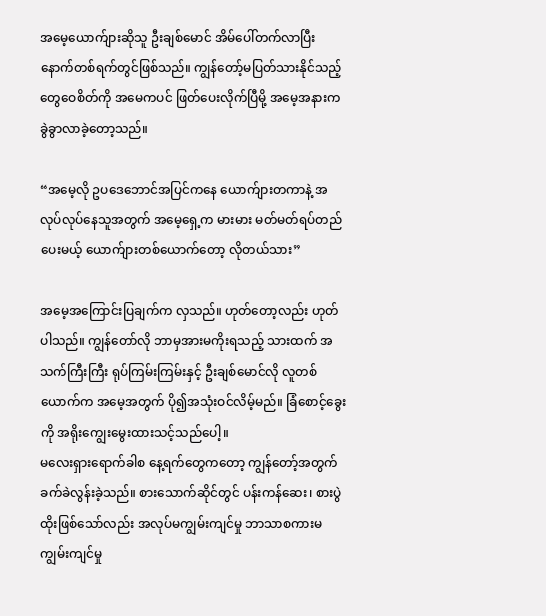အမေ့ယောက်ျားဆိုသူ ဦးချစ်မောင် အိမ်ပေါ်တက်လာပြီး နောက်တစ်ရက်တွင်ဖြစ်သည်။ ကျွန်တော့်မပြတ်သားနိုင်သည့် တွေဝေစိတ်ကို အမေကပင် ဖြတ်ပေးလိုက်ပြီမို့ အမေ့အနားက ခွဲခွာလာခဲ့တော့သည်။

“အမေ့လို ဥပဒေဘောင်အပြင်ကနေ ယောက်ျားတကာနဲ့ အလုပ်လုပ်နေသူအတွက် အမေ့ရှေ့က မားမား မတ်မတ်ရပ်တည်ပေးမယ့် ယောက်ျားတစ်ယောက်တော့ လိုတယ်သား”

အမေ့အကြောင်းပြချက်က လှသည်။ ဟုတ်တော့လည်း ဟုတ်ပါသည်။ ကျွန်တော်လို ဘာမှအားမကိုးရသည့် သားထက် အသက်ကြီးကြီး ရုပ်ကြမ်းကြမ်းနှင့် ဦးချစ်မောင်လို လူတစ်ယောက်က အမေ့အတွက် ပို၍အသုံးဝင်လိမ့်မည်။ ခြံစောင့်ခွေးကို အရိုးကျွေးမွေးထားသင့်သည်ပေါ့။
မလေးရှားရောက်ခါစ နေ့ရက်တွေကတော့ ကျွန်တော့်အတွက် ခက်ခဲလွန်းခဲ့သည်။ စားသောက်ဆိုင်တွင် ပန်းကန်ဆေး၊ စားပွဲထိုးဖြစ်သော်လည်း အလုပ်မကျွမ်းကျင်မှု ဘာသာစကားမကျွမ်းကျင်မှု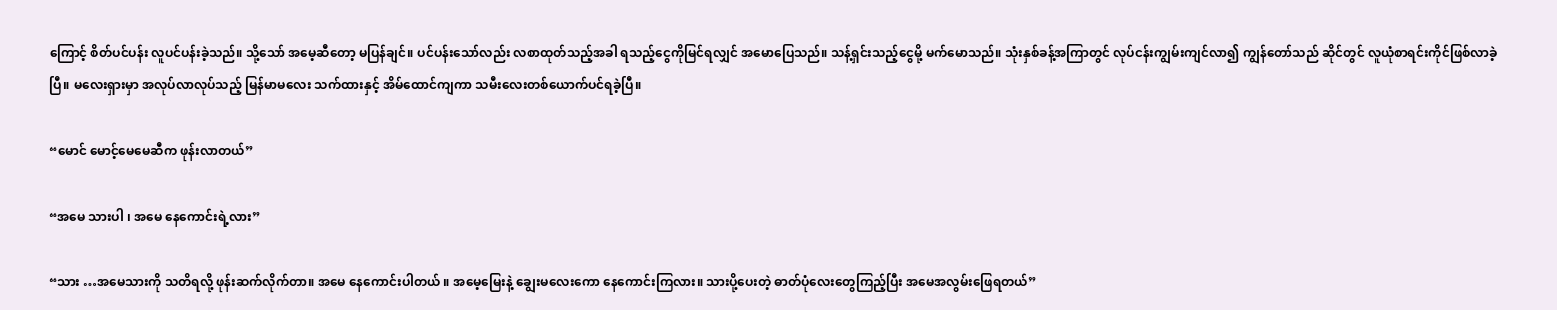ကြောင့် စိတ်ပင်ပန်း လူပင်ပန်းခဲ့သည်။ သို့သော် အမေ့ဆီတော့ မပြန်ချင်။ ပင်ပန်းသော်လည်း လစာထုတ်သည့်အခါ ရသည့်ငွေကိုမြင်ရလျှင် အမောပြေသည်။ သန့်ရှင်းသည့်ငွေမို့ မက်မောသည်။ သုံးနှစ်ခန့်အကြာတွင် လုပ်ငန်းကျွမ်းကျင်လာ၍ ကျွန်တော်သည် ဆိုင်တွင် လူယုံစာရင်းကိုင်ဖြစ်လာခဲ့ပြီ။ မလေးရှားမှာ အလုပ်လာလုပ်သည့် မြန်မာမလေး သက်ထားနှင့် အိမ်ထောင်ကျကာ သမီးလေးတစ်ယောက်ပင်ရခဲ့ပြီ။

“မောင် မောင့်မေမေဆီက ဖုန်းလာတယ်”

“အမေ သားပါ ၊ အမေ နေကောင်းရဲ့လား”

“သား …အမေသားကို သတိရလို့ ဖုန်းဆက်လိုက်တာ။ အမေ နေကောင်းပါတယ် ။ အမေ့မြေးနဲ့ ချွေးမလေးကော နေကောင်းကြလား။ သားပို့ပေးတဲ့ ဓာတ်ပုံလေးတွေကြည့်ပြီး အမေအလွမ်းဖြေရတယ်”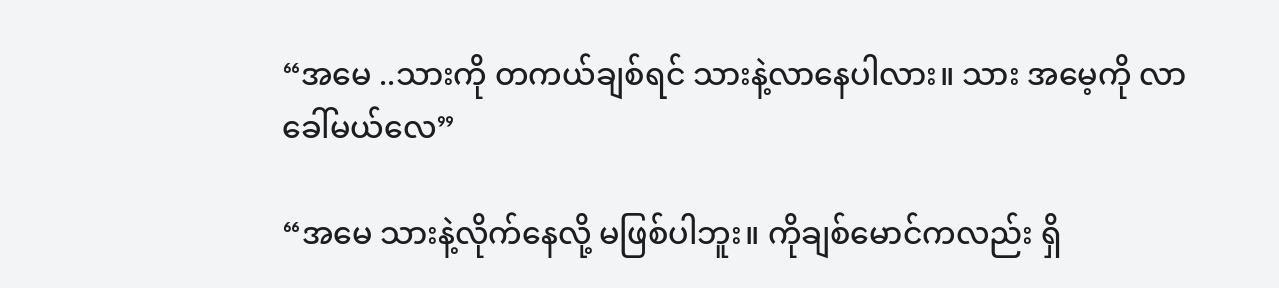“အမေ ..သားကို တကယ်ချစ်ရင် သားနဲ့လာနေပါလား။ သား အမေ့ကို လာခေါ်မယ်လေ”

“အမေ သားနဲ့လိုက်နေလို့ မဖြစ်ပါဘူး။ ကိုချစ်မောင်ကလည်း ရှိ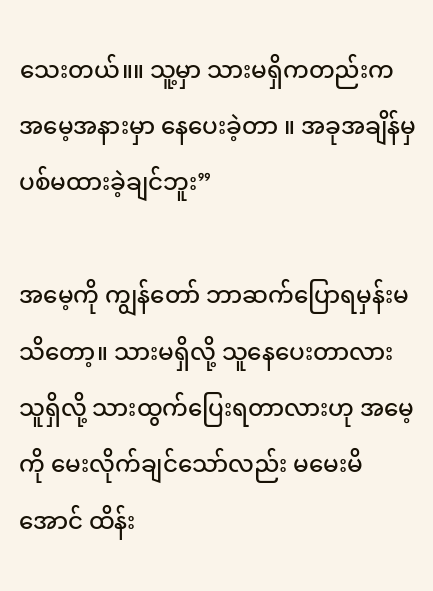သေးတယ်။။ သူ့မှာ သားမရှိကတည်းက အမေ့အနားမှာ နေပေးခဲ့တာ ။ အခုအချိန်မှ ပစ်မထားခဲ့ချင်ဘူး”

အမေ့ကို ကျွန်တော် ဘာဆက်ပြောရမှန်းမသိတော့။ သားမရှိလို့ သူနေပေးတာလား သူရှိလို့ သားထွက်ပြေးရတာလားဟု အမေ့ကို မေးလိုက်ချင်သော်လည်း မမေးမိအောင် ထိန်း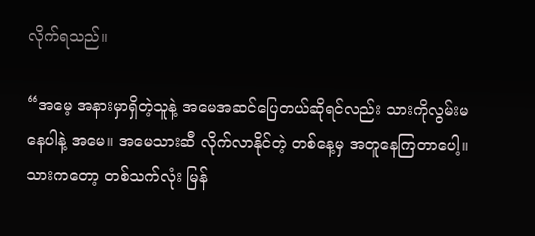လိုက်ရသည်။

“အမေ့ အနားမှာရှိတဲ့သူနဲ့ အမေအဆင်ပြေတယ်ဆိုရင်လည်း သားကိုလွမ်းမနေပါနဲ့ အမေ။ အမေသားဆီ လိုက်လာနိုင်တဲ့ တစ်နေ့မှ အတူနေကြတာပေါ့။ သားကတော့ တစ်သက်လုံး မြန်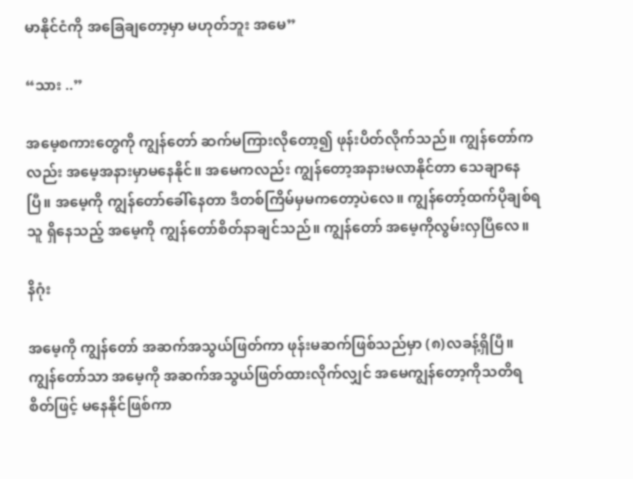မာနိုင်ငံကို အခြေချတော့မှာ မဟုတ်ဘူး အမေ”

“သား ..”

အမေ့စကားတွေကို ကျွန်တော် ဆက်မကြားလိုတော့၍ ဖုန်းပိတ်လိုက်သည်။ ကျွန်တော်ကလည်း အမေ့အနားမှာမနေနိုင်။ အမေကလည်း ကျွန်တော့အနားမလာနိုင်တာ သေချာနေပြီ။ အမေ့ကို ကျွန်တော်ခေါ်နေတာ ဒီတစ်ကြိမ်မှမကတော့ပဲလေ။ ကျွန်တော့်ထက်ပိုချစ်ရသူ ရှိနေသည့် အမေ့ကို ကျွန်တော်စိတ်နာချင်သည်။ ကျွန်တော် အမေ့ကိုလွမ်းလှပြီလေ။

နိဂုံး

အမေ့ကို ကျွန်တော် အဆက်အသွယ်ဖြတ်ကာ ဖုန်းမဆက်ဖြစ်သည်မှာ (၈)လခန့်ရှိပြီ။ ကျွန်တော်သာ အမေ့ကို အဆက်အသွယ်ဖြတ်ထားလိုက်လျှင် အမေကျွန်တော့ကိုသတိရစိတ်ဖြင့် မနေနိုင်ဖြစ်ကာ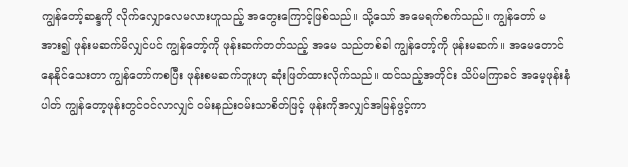ကျွန်တော့်ဆန္ဒကို လိုက်လျှောလေမလားဟူသည့် အတွေးကြောင့်ဖြစ်သည်။ သို့သော် အမေရက်စက်သည်။ ကျွန်တော် မအား၍ ဖုန်းမဆက်မိလျှင်ပင် ကျွန်တော့်ကို ဖုန်းဆက်တတ်သည့် အမေ သည်တစ်ခါ ကျွန်တော့်ကို ဖုန်းမဆက်။ အမေတောင်နေနိုင်သေးတာ ကျွန်တော်ကစပြီး ဖုန်းစမဆက်ဘူးဟု ဆုံးဖြတ်ထားလိုက်သည်။ ထင်သည့်အတိုင်း သိပ်မကြာခင် အမေ့ဖုန်းနံပါတ် ကျွန်တော့ဖုန်းတွင်ဝင်လာလျှင် ဝမ်းနည်းဝမ်းသာစိတ်ဖြင့် ဖုန်းကိုအလျှင်အမြန်ဖွင့်ကာ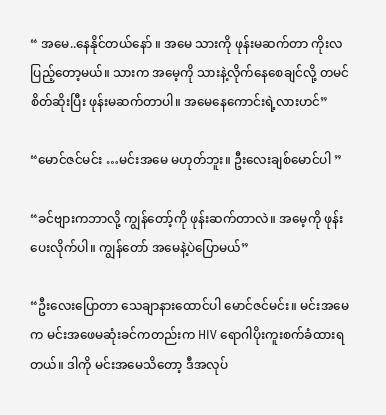“ အမေ..နေနိုင်တယ်နော် ။ အမေ သားကို ဖုန်းမဆက်တာ ကိုးလပြည့်တော့မယ်။ သားက အမေ့ကို သားနဲ့လိုက်နေစေချင်လို့ တမင်စိတ်ဆိုးပြီး ဖုန်းမဆက်တာပါ။ အမေနေကောင်းရဲ့လားဟင်”

“မောင်ဇင်မင်း …မင်းအမေ မဟုတ်ဘူး။ ဦးလေးချစ်မောင်ပါ ”

“ခင်ဗျားကဘာလို့ ကျွန်တော့်ကို ဖုန်းဆက်တာလဲ။ အမေ့ကို ဖုန်းပေးလိုက်ပါ။ ကျွန်တော် အမေနဲ့ပဲပြောမယ်”

“ဦးလေးပြောတာ သေချာနားထောင်ပါ မောင်ဇင်မင်း။ မင်းအမေက မင်းအဖေမဆုံးခင်ကတည်းက HIV ရောဂါပိုးကူးစက်ခံထားရတယ်။ ဒါကို မင်းအမေသိတော့ ဒီအလုပ်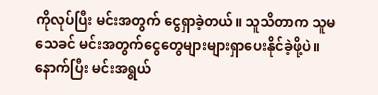ကိုလုပ်ပြီး မင်းအတွက် ငွေရှာခဲ့တယ်။ သူသိတာက သူမသေခင် မင်းအတွက်ငွေတွေများများရှာပေးနိုင်ခဲ့ဖို့ပဲ။ နောက်ပြီး မင်းအရွယ်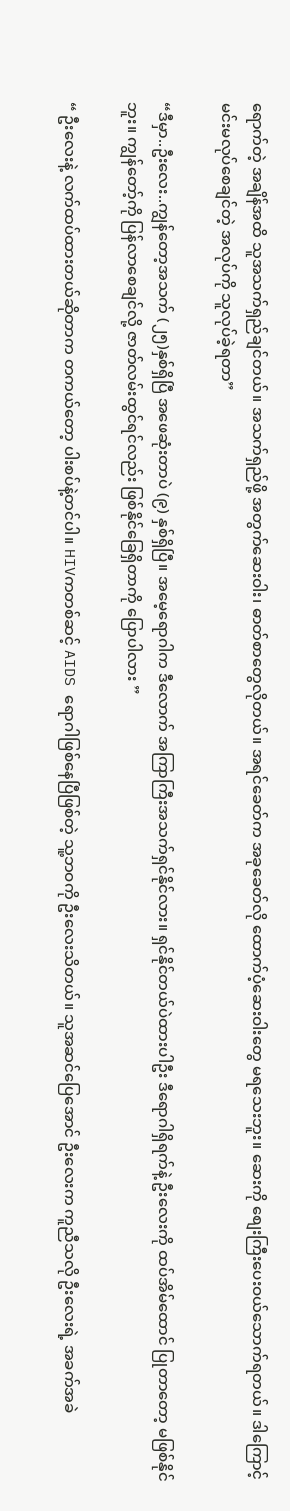ရောက်တဲ့ အချိန်အထိ သူအသက်ရှည်ချင်တယ်။ အသက်ရှည်ဖို့ အတွက်ဆေးဝါး၊ ဓာတ်စာတွေလိုတယ်။ အရင်ခေတ်က အခုခေတ်လို ထောက်ပံ့ဆေးဝါးတွေ မရသေးဘူး။ ဆေးကို စျေးကြီးပေးဝယ်သောက်ရတယ်။ ဒါကြောင့် မင်းမလုပ်စေချင်တဲ့ အလုပ်ကို သူလုပ်ခဲ့ရတာ”

“ဒီမှာ..ဦးလေး..ကျွန်တော့အသက် (၂၅)နှစ်ရှိပြီ အဖေဆုံးတာပဲ (၉) နှစ်ရှိပြီ။ အမေ့ရောဂါက ဒီလောက် အကြာကြီးအသက်ရှင်နိုင်လား။ ရှင်နိုင်တယ်ပဲထားပါဦး ဒီရောဂါရှိရက်နဲ့ ဦးလေးကို ထပ်အိမ်ထောင် ပြုတာတော့ မဖြစ်နိုင်ဘူး။ ကျွန်တော့်ကို ပြန်လာစေချင်လို့ ဇာတ်လမ်းထွင်ရင်လည်း ဖြစ်နိုင်ခြေရှိတာကို ပြောပါလား ”

“ ဦးလေးနဲ့ လက်ထပ်ထားတယ်ဆိုတာက တကယ်တော့ ပါးစပ်နဲ့တင်ပါ။ HIVကတစ်ဆင့် AIDS ရောဂါဖြစ်နေပြီဖြစ်တဲ့ သူ့ဘဝကို ဦးလေးသိတယ်။ သူအဆင်ပြေအောင် ဦးလေးက ကူညီသလို ဦးလေးရဲ့ အခက်အခဲ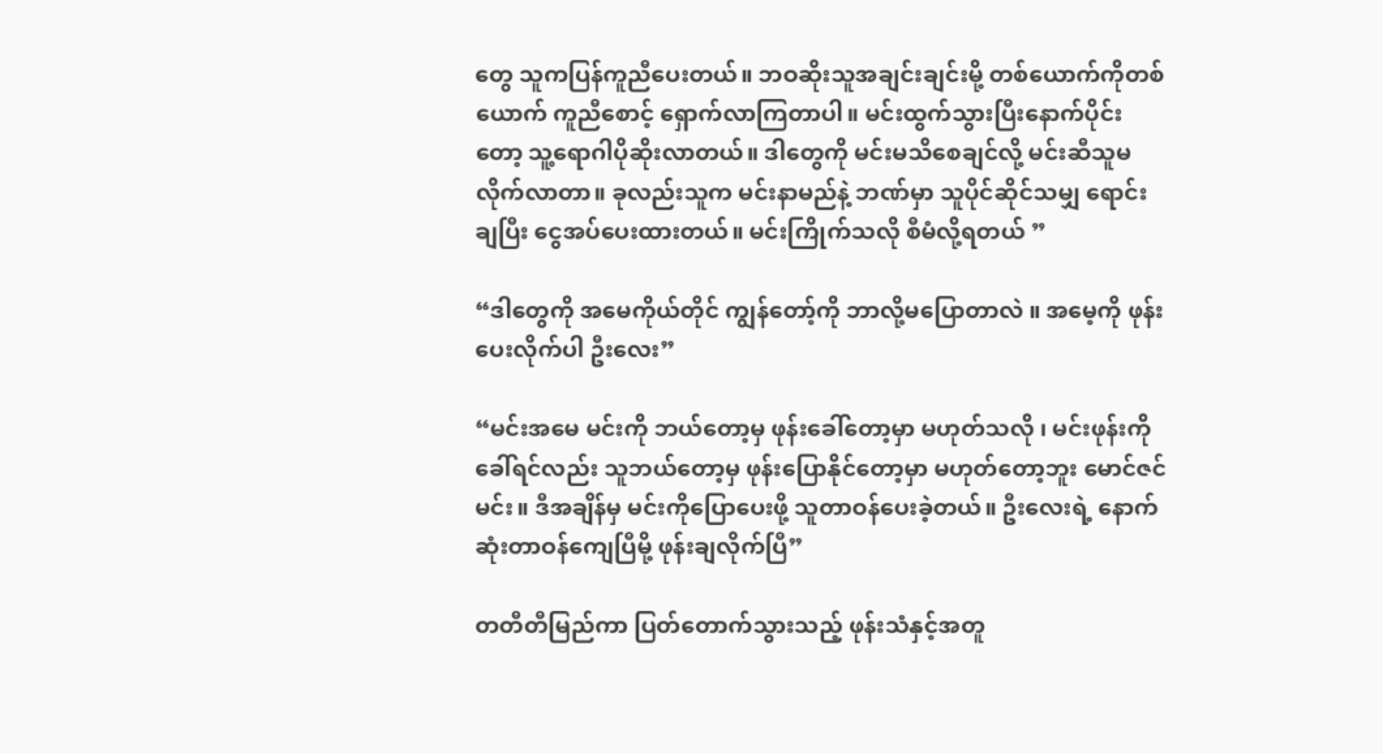တွေ သူကပြန်ကူညီပေးတယ်။ ဘဝဆိုးသူအချင်းချင်းမို့ တစ်ယောက်ကိုတစ်ယောက် ကူညီစောင့် ရှောက်လာကြတာပါ။ မင်းထွက်သွားပြီးနောက်ပိုင်းတော့ သူ့ရောဂါပိုဆိုးလာတယ်။ ဒါတွေကို မင်းမသိစေချင်လို့ မင်းဆီသူမလိုက်လာတာ။ ခုလည်းသူက မင်းနာမည်နဲ့ ဘဏ်မှာ သူပိုင်ဆိုင်သမျှ ရောင်းချပြီး ငွေအပ်ပေးထားတယ်။ မင်းကြိုက်သလို စီမံလို့ရတယ် ”

“ဒါတွေကို အမေကိုယ်တိုင် ကျွန်တော့်ကို ဘာလို့မပြောတာလဲ ။ အမေ့ကို ဖုန်းပေးလိုက်ပါ ဦးလေး”

“မင်းအမေ မင်းကို ဘယ်တော့မှ ဖုန်းခေါ်တော့မှာ မဟုတ်သလို ၊ မင်းဖုန်းကိုခေါ်ရင်လည်း သူဘယ်တော့မှ ဖုန်းပြောနိုင်တော့မှာ မဟုတ်တော့ဘူး မောင်ဇင်မင်း။ ဒီအချိန်မှ မင်းကိုပြောပေးဖို့ သူတာဝန်ပေးခဲ့တယ်။ ဦးလေးရဲ့ နောက်ဆုံးတာဝန်ကျေပြီမို့ ဖုန်းချလိုက်ပြီ”

တတီတီမြည်ကာ ပြတ်တောက်သွားသည့် ဖုန်းသံနှင့်အတူ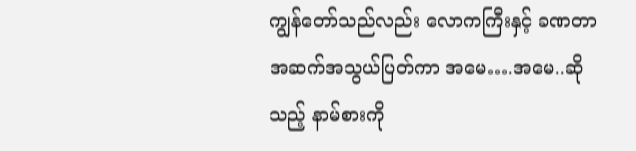ကျွန်တော်သည်လည်း လောကကြီးနှင့် ခဏတာ အဆက်အသွယ်ပြတ်ကာ အမေ….အမေ..ဆိုသည့် နာမ်စားကို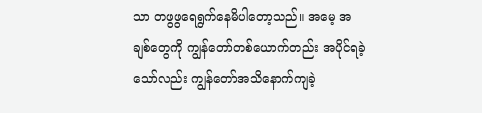သာ တဖွဖွရေရွက်နေမိပါတော့သည်။ အမေ့ အချစ်တွေကို ကျွန်တော်တစ်ယောက်တည်း အပိုင်ရခဲ့သော်လည်း ကျွန်တော်အသိနောက်ကျခဲ့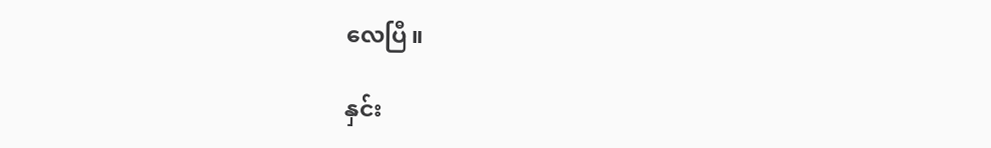လေပြီ။

နှင်း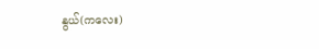နွယ်(ကလေး)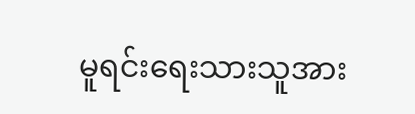မူရင်းရေးသားသူအား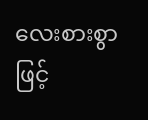လေးစားစွာဖြင့်